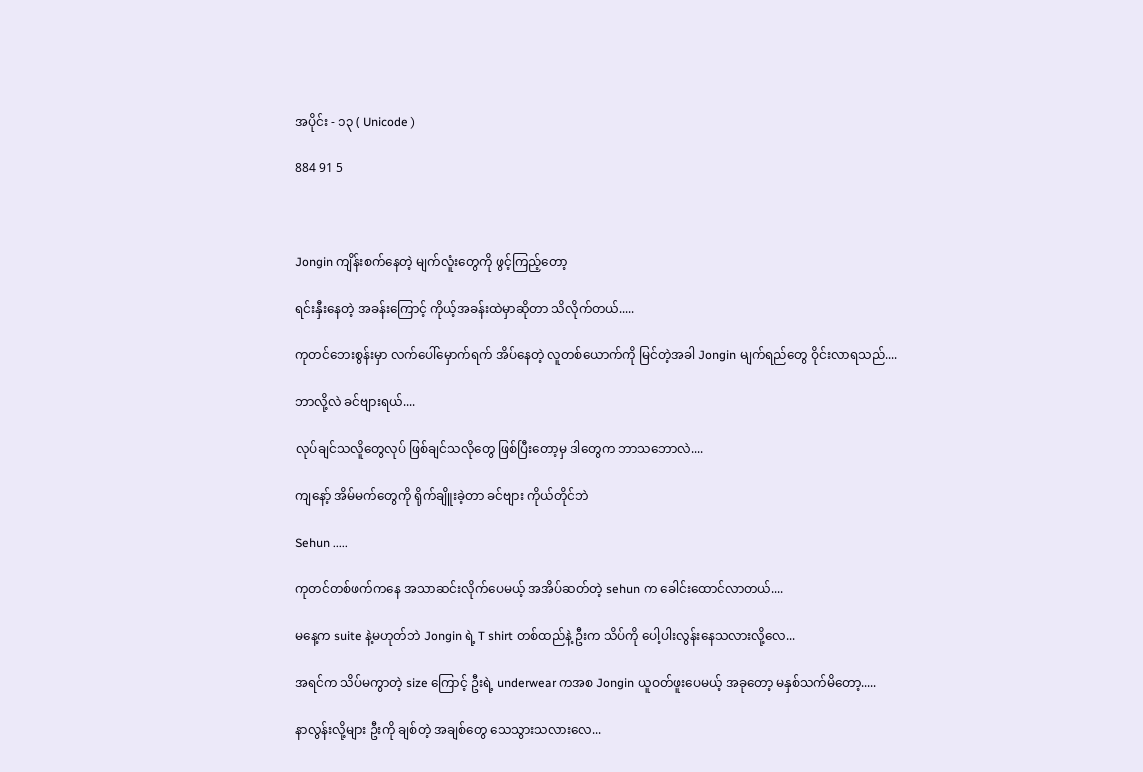အပိုင်း - ၁၃ ( Unicode )

884 91 5



Jongin ကျိန်းစက်နေတဲ့ မျက်လူံးတွေကို ဖွင့်ကြည့်တော့

ရင်းနှီးနေတဲ့ အခန်းကြောင့် ကိုယ့်အခန်းထဲမှာဆိုတာ သိလိုက်တယ်.....

ကုတင်ဘေးစွန်းမှာ လက်ပေါ်မှောက်ရက် အိပ်နေတဲ့ လူတစ်ယောက်ကို မြင်တဲ့အခါ Jongin မျက်ရည်တွေ ဝိုင်းလာရသည်....

ဘာလို့လဲ ခင်ဗျားရယ်....

လုပ်ချင်သလိူတွေလုပ် ဖြစ်ချင်သလိုတွေ ဖြစ်ပြီးတော့မှ ဒါတွေက ဘာသဘောလဲ....

ကျနော့် အိမ်မက်တွေကို ရိုက်ချိူးခဲ့တာ ခင်ဗျား ကိုယ်တိုင်ဘဲ

Sehun .....

ကုတင်တစ်ဖက်ကနေ အသာဆင်းလိုက်ပေမယ့် အအိပ်ဆတ်တဲ့ sehun က ခေါင်းထောင်လာတယ်....

မနေ့က suite နဲ့မဟုတ်ဘဲ Jongin ရဲ့ T shirt တစ်ထည်နဲ့ ဦးက သိပ်ကို ပေါ့ပါးလွန်းနေသလားလို့လေ...

အရင်က သိပ်မကွာတဲ့ size ကြောင့် ဦးရဲ့ underwear ကအစ Jongin ယူဝတ်ဖူးပေမယ့် အခုတော့ မနှစ်သက်မိတော့.....

နာလွန်းလို့များ ဦးကို ချစ်တဲ့ အချစ်တွေ သေသွားသလားလေ...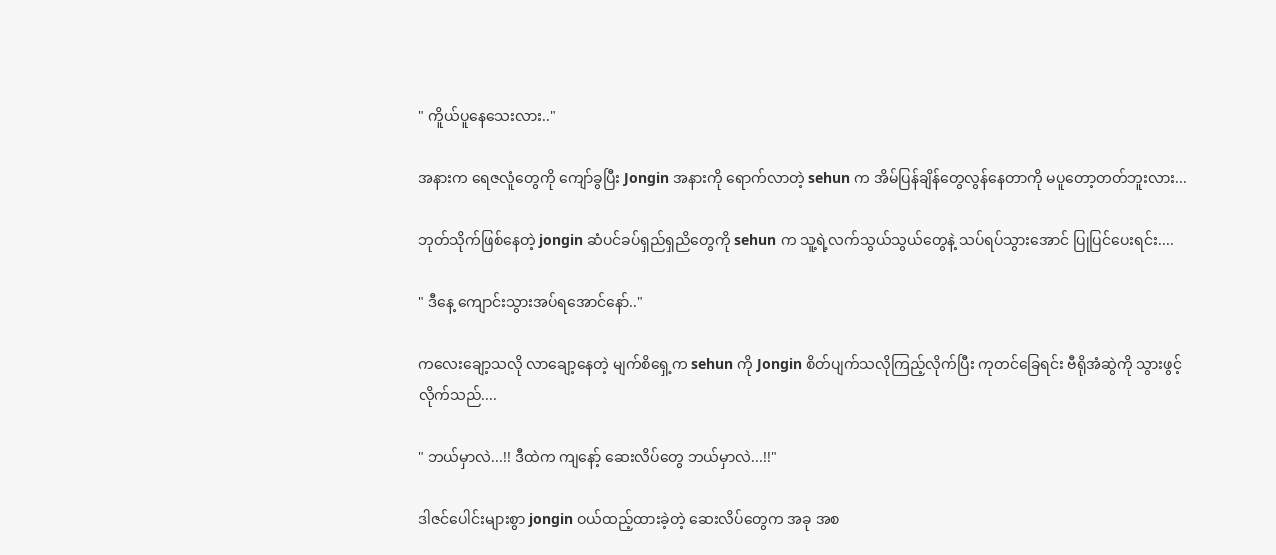" ကိူယ်ပူနေသေးလား.."

အနားက ရေဇလူံတွေကို ကျော်ခွပြီး Jongin အနားကို ရောက်လာတဲ့ sehun က အိမ်ပြန်ချိန်တွေလွန်နေတာကို မပူတော့တတ်ဘူးလား...

ဘုတ်သိုက်ဖြစ်နေတဲ့ jongin ဆံပင်ခပ်ရှည်ရှညိတွေကို sehun က သူ့ရဲ့လက်သွယ်သွယ်တွေနဲ့ သပ်ရပ်သွားအောင် ပြုပြင်ပေးရင်း....

" ဒီနေ့ ကျောင်းသွားအပ်ရအောင်နော်.."

ကလေးချော့သလို လာချော့နေတဲ့ မျက်စိရှေ့က sehun ကို Jongin စိတ်ပျက်သလိုကြည့်လိုက်ပြီး ကုတင်ခြေရင်း ဗီရိုအံဆွဲကို သွားဖွင့်လိုက်သည်....

" ဘယ်မှာလဲ...!! ဒီထဲက ကျနော့် ဆေးလိပ်တွေ ဘယ်မှာလဲ...!!"

ဒါဇင်ပေါင်းများစွာ jongin ဝယ်ထည့်ထားခဲ့တဲ့ ဆေးလိပ်တွေက အခု အစ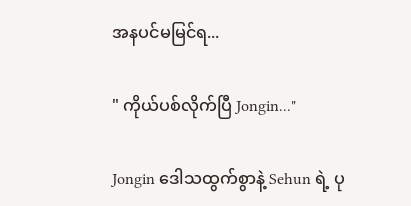အနပင်မမြင်ရ...

" ကိုယ်ပစ်လိုက်ပြီ Jongin..."

Jongin ဒေါသထွက်စွာနဲ့ Sehun ရဲ့ ပု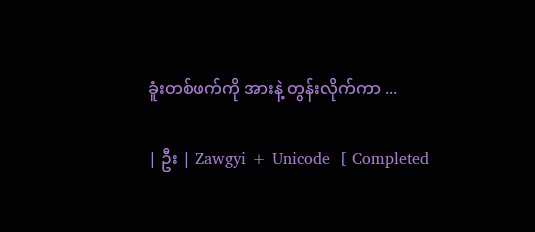ခူံးတစ်ဖက်ကို အားနဲ့ တွန်းလိုက်ကာ ...

| ဦး | Zawgyi + Unicode  [ Completed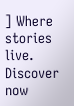] Where stories live. Discover now